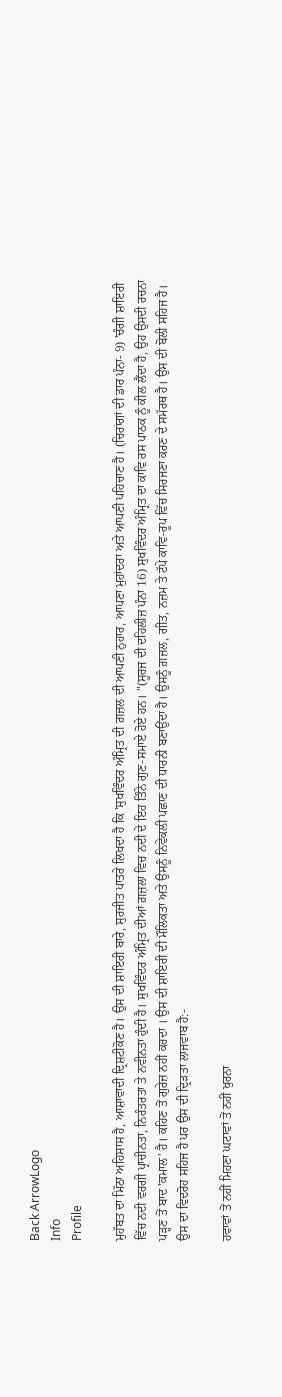Back ArrowLogo
Info
Profile

ਮੁਹੱਬਤ ਦਾ ਮਿੱਠਾ ਅਹਿਸਾਸ ਹੈ, ਆਸ਼ਾਵਾਦੀ ਦ੍ਰਿਸ਼ਟੀਕੋਣ ਹੈ। ਉਸ ਦੀ ਸ਼ਾਇਰੀ ਬਾਰੇ, ਸੁਰਜੀਤ ਪਾਤਰੇ ਲਿਖਦਾ ਹੈ ਕਿ 'ਸੁਖਵਿੰਦਰ ਅੰਮ੍ਰਿਤ ਦੀ ਗ਼ਜ਼ਲ ਦੀ ਆਪਣੀ ਨੁਹਾਰ, ਆਪਣਾ ਮੁਹਾਂਦਰਾ ਅਤੇ ਆਪਣੀ ਪਹਿਚਾਣ ਹੈ। (ਚਿਰਾਂਗਾਂ ਦੀ ਡਾਰ ਪੰਨਾ- 9) 'ਚੰਗੀ ਸ਼ਾਇਰੀ ਵਿੱਚ ਨਦੀ ਵਰਗੀ ਪ੍ਰਾਚੀਨਤਾ, ਨਿਰੰਤਰਤਾ ਤੇ ਨਵੀਨਤਾ ਹੁੰਦੀ ਹੈ। ਸੁਖਵਿੰਦਰ ਅੰਮ੍ਰਿਤ ਦੀਆਂ ਗ਼ਜ਼ਲਾ ਵਿਚ ਨਦੀ ਦੇ ਇਹ ਤਿੰਨੇ ਗੁਣ-ਸਮਾਏ ਹੋਏ ਹਨ। "(ਸੂਰਜ ਦੀ ਦਹਿਲੀਜ਼ ਪੰਨਾ 16) ਸੁਖਵਿੰਦਰ ਅੰਮ੍ਰਿਤ ਦਾ ਕਾਵਿ ਰਸ ਪਾਠਕ ਨੂੰ ਕੀਲ ਲੈਂਦਾ ਹੈ, ਉਹ ਉਸਦੀ ਰਚਨਾ ਪੜ੍ਹਣ ਤੋਂ ਬਾਦ 'ਕਮਾਲ' ਹੈ। ਕਹਿਣ ਤੋਂ ਗੁਰੇਜ਼ ਨਹੀਂ ਕਰਦਾ । ਉਸ ਦੀ ਸ਼ਾਇਰੀ ਦੀ ਮੌਲਿਕਤਾ ਅਤੇ ਉਸਨੂੰ ਨਿਵੇਕਲੀ ਪਛਾਣ ਦੀ ਧਾਰਨੀ ਬਣਾਉਂਦਾ ਹੈ। ਉਸਨੂੰ ਗ਼ਜ਼ਲ, ਗੀਤ, ਨਜ਼ਮ ਤੇ ਟੱਪੇ ਕਾਵਿ-ਰੂਪ ਵਿੱਚ ਸਿਰਜਣਾ ਕਰਣ ਦੇ ਸਮੱਰਥ ਹੈ। ਉਸ ਦੀ ਬੋਲੀ ਸਹਿਜ ਹੈ। ਉਸ ਦਾ ਵਿਦਰੋਹ ਸਹਿਜ ਹੈ ਪਰ ਉਸ ਦੀ ਦ੍ਰਿੜਤਾ ਲਾਜਵਾਬ ਹੈ:-

ਹਵਾਵਾਂ ਤੋਂ ਨਹੀਂ ਮਿਹਣਾ ਘਟਾਵਾਂ ਤੋਂ ਨਹੀਂ ਖੁਰਨਾ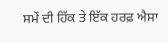ਸਮੇਂ ਦੀ ਹਿੱਕ ਤੇ ਇੱਕ ਹਰਫ਼ ਐਸਾ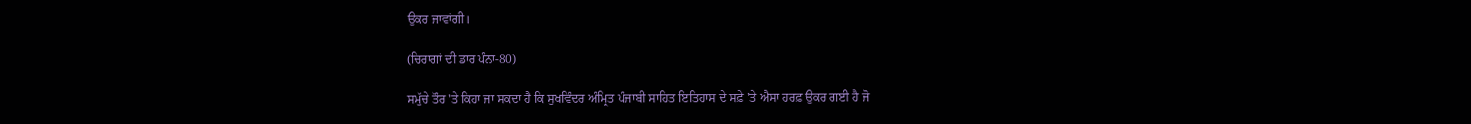ਉਕਰ ਜਾਵਾਂਗੀ।

(ਚਿਰਾਗਾਂ ਦੀ ਡਾਰ ਪੰਨਾ-80)

ਸਮੁੱਚੇ ਤੌਰ 'ਤੇ ਕਿਹਾ ਜਾ ਸਕਦਾ ਹੈ ਕਿ ਸੁਖਵਿੰਦਰ ਅੰਮ੍ਰਿਤ ਪੰਜਾਬੀ ਸਾਹਿਤ ਇਤਿਹਾਸ ਦੇ ਸਫ਼ੇ 'ਤੇ ਐਸਾ ਹਰਫ਼ ਉਕਰ ਗਈ ਹੈ ਜੋ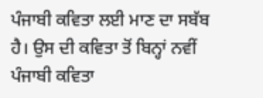ਪੰਜਾਬੀ ਕਵਿਤਾ ਲਈ ਮਾਣ ਦਾ ਸਬੱਬ ਹੈ। ਉਸ ਦੀ ਕਵਿਤਾ ਤੋਂ ਬਿਨ੍ਹਾਂ ਨਵੀਂ ਪੰਜਾਬੀ ਕਵਿਤਾ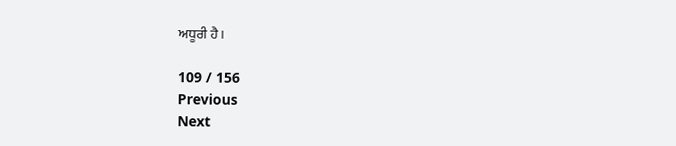ਅਧੂਰੀ ਹੈ।

109 / 156
Previous
Next